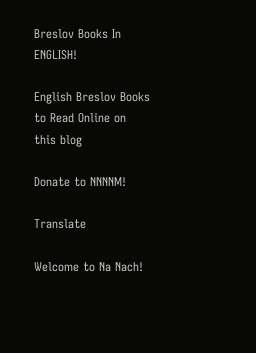Breslov Books In ENGLISH!

English Breslov Books to Read Online on this blog

Donate to NNNNM!

Translate

Welcome to Na Nach!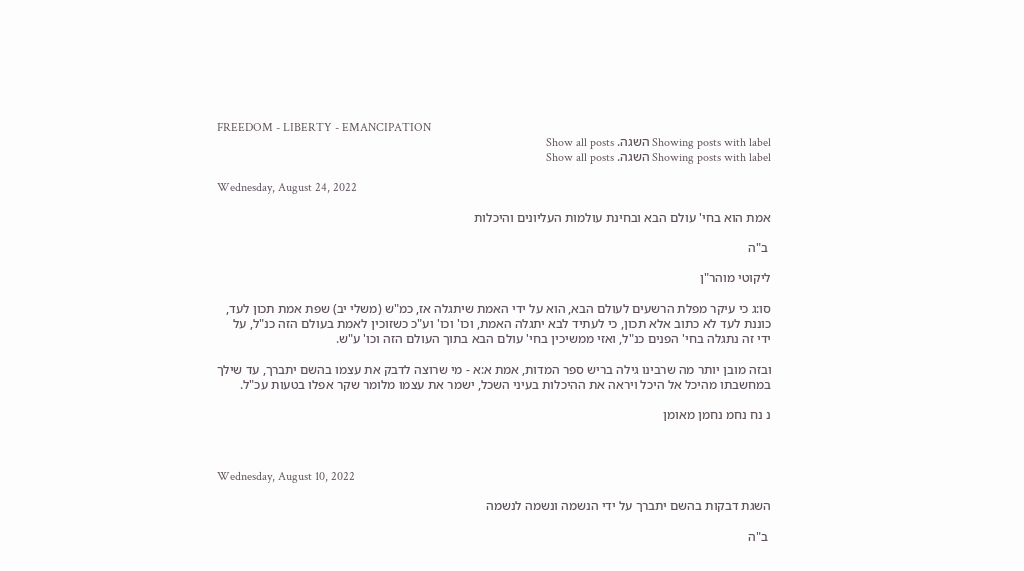FREEDOM - LIBERTY - EMANCIPATION
Showing posts with label השגה. Show all posts
Showing posts with label השגה. Show all posts

Wednesday, August 24, 2022

אמת הוא בחי' עולם הבא ובחינת עולמות העליונים והיכלות

 ב"ה

ליקוטי מוהר"ן

סו:ג כי עיקר מפלת הרשעים לעולם הבא, הוא על ידי האמת שיתגלה אז, כמ"ש (משלי יב) שפת אמת תכון לעד, כוננת לעד לא כתוב אלא תכון, כי לעתיד לבא יתגלה האמת, וכו' וכו' וע"כ כשזוכין לאמת בעולם הזה כנ"ל, על ידי זה נתגלה בחי' הפנים כנ"ל, ואזי ממשיכין בחי' עולם הבא בתוך העולם הזה וכו' ע"ש.

ובזה מובן יותר מה שרבינו גילה בריש ספר המדות, אמת א:א - מי שרוצה לדבק את עצמו בהשם יתברך, עד שילך במחשבתו מהיכל אל היכל ויראה את ההיכלות בעיני השכל, ישמר את עצמו מלומר שקר אפלו בטעות עכ"ל.

נ נח נחמ נחמן מאומן



Wednesday, August 10, 2022

השגת דבקות בהשם יתברך על ידי הנשמה ונשמה לנשמה

 ב"ה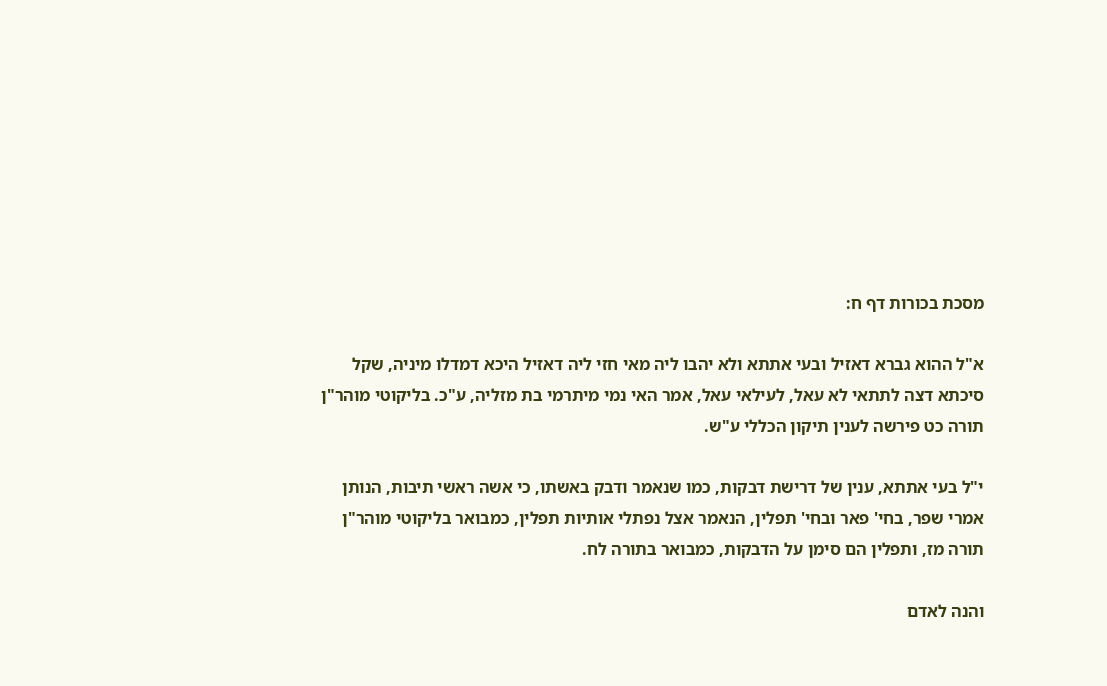מסכת בכורות דף ח:

א"ל ההוא גברא דאזיל ובעי אתתא ולא יהבו ליה מאי חזי ליה דאזיל היכא דמדלו מיניה, שקל סיכתא דצה לתתאי לא עאל, לעילאי עאל, אמר האי נמי מיתרמי בת מזליה, ע"כ. בליקוטי מוהר"ן תורה כט פירשה לענין תיקון הכללי ע"ש.

י"ל בעי אתתא, ענין של דרישת דבקות, כמו שנאמר ודבק באשתו, כי אשה ראשי תיבות, הנותן אמרי שפר, בחי' פאר ובחי' תפלין, הנאמר אצל נפתלי אותיות תפלין, כמבואר בליקוטי מוהר"ן תורה מז, ותפלין הם סימן על הדבקות, כמבואר בתורה לח.

והנה לאדם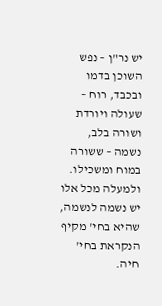יש נר"ן – נפש השוכן בדמו ובכבד, רוח – שעולה ויורדת ושורה בלב, נשמה – ששורה במוח ומשכילו. ולמעלה מכל אלו יש נשמה לנשמה, שהיא בחי' מקיף הנקראת בחי' חיה.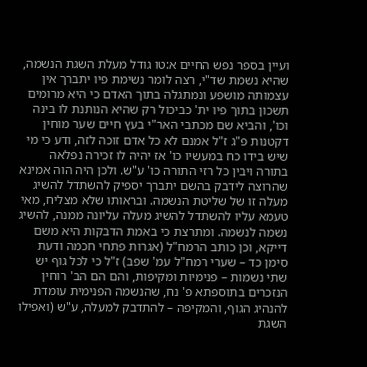ועיין בספר נפש החיים א:טו גודל מעלת השגת הנשמה, שהיא נשמת שד"י, רצה לומר נשימת פיו יתברך אין עצמותה מושפע ונמתגלה בתוך האדם כי היא מרומים תשכון בתוך פיו ית' כביכול רק שהיא הנותנת לו בינה וכו', והביא שם מכתבי האר"י בעץ חיים שער מוחין דקטנות פ"ג ז"ל אמנם לא כל אדם זוכה לזה, ודע כי מי שיש בידו כח במעשיו כו' אז יהיה לו זכירה נפלאה בתורה ויבין כל רזי התורה כו' ע"ש. ולכן היה הוה אמינא שהרוצה לידבק בהשם יתברך יספיק להשתדל להשיג מעלה זו של שליטת הנשמה. ובראותו שלא מצליח, מאי טעמא עליו להשתדל להשיג מעלה עליונה ממנה, להשיג נשמה לנשמה. ומתרצת כי באמת הדבקות היא משם דייקא, וכן כותב הרמח"ל (אגרות פתחי חכמה ודעת סימן כד – שערי רמח"ל עמ' שפב) ז"ל כי לכל גוף יש שתי נשמות – פנימיות ומקיפות, והם הם הב' רוחין הנזכרים בתוספתא פ' נח, שהנשמה הפנימית עומדת להנהיג הגוף, והמקיפה – להתדבק למעלה, ע"ש (ואפילו השגת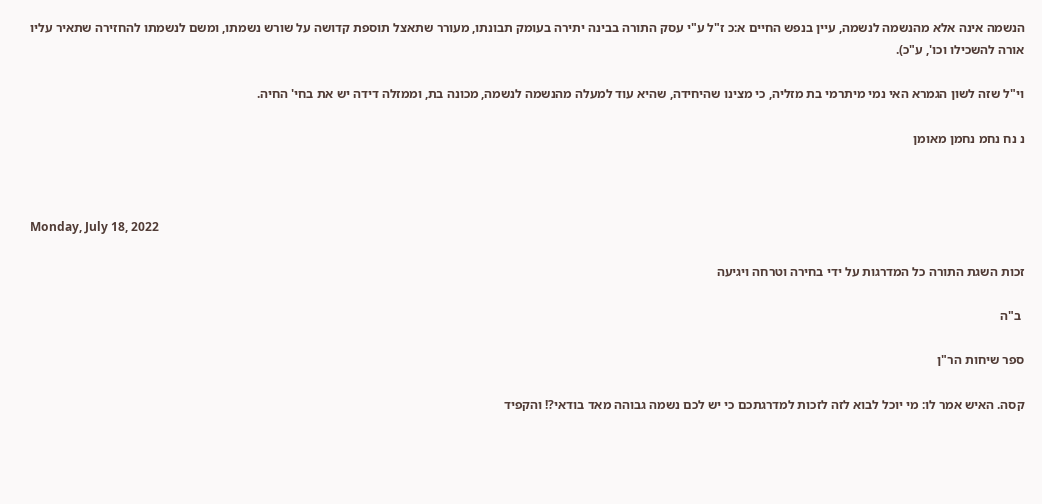הנשמה אינה אלא מהנשמה לנשמה, עיין בנפש החיים א:כ ז"ל ע"י עסק התורה בבינה יתירה בעומק תבונתו, מעורר שתאצל תוספת קדושה על שורש נשמתו, ומשם לנשמתו להחזירה שתאיר עליו אורה להשכילו וכו', ע"כ).

וי"ל שזה לשון הגמרא האי נמי מיתרמי בת מזליה, כי מצינו שהיחידה, שהיא עוד למעלה מהנשמה לנשמה, מכונה בת, וממזלה דידה יש את בחי' החיה.

נ נח נחמ נחמן מאומן



Monday, July 18, 2022

זכות השגת התורה כל המדרגות על ידי בחירה וטרחה ויגיעה

 ב"ה

ספר שיחות הר"ן

קסה. האיש אמר לו: מי יוכל לבוא לזה לזכות למדרגתכם כי יש לכם נשמה גבוהה מאד בודאי?! והקפיד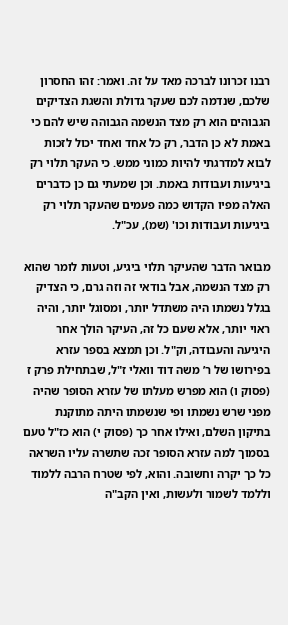רבנו זכרונו לברכה מאד על זה. ואמר: זהו החסרון שלכם, שנדמה לכם שעקר גדולת והשגת הצדיקים הגבוהים הוא רק מצד הנשמה הגבוהה שיש להם כי באמת לא כן הדבר, רק כל אחד ואחד יכול לזכות לבוא למדרגתי להיות כמוני ממש. כי העקר תלוי רק ביגיעות ועבודות באמת. וכן שמעתי גם כן כדברים האלה מפיו הקדוש כמה פעמים שהעקר תלוי רק ביגיעות ועבודות וכו' (שמ), עכ"ל.

מבואר הדבר שהעיקר תלוי ביגיע, וטעות לומר שהוא רק מצד הנשמה, אבל בודאי זה וזה גרם, כי הצדיק בגלל נשמתו היה משתדל יותר, ומסוגל יותר, והיה ראוי יותר, אלא שעם כל זה, העיקר הולך אחר היגיעה והעבודה, וק"ל. וכן תמצא בספר עזרא בפירושו של ר’ משה דוד וואלי ז"ל, שבתחילת פרק ז (פסוק ו) הוא מפרש מעלתו של עזרא הסופר שהיה מפני שרש נשמתו ופי שנשמתו היתה מתוקנת בתיקון השלם, ואילו אחר כך (פסוק י) הוא כז"ל טעם בסמוך למה עזרא הסופר זכה שתשרה עליו השראה כל כך יקרה וחשובה. והוא, לפי שטרח הרבה ללמוד וללמד לשמור ולעשות, ואין הקב"ה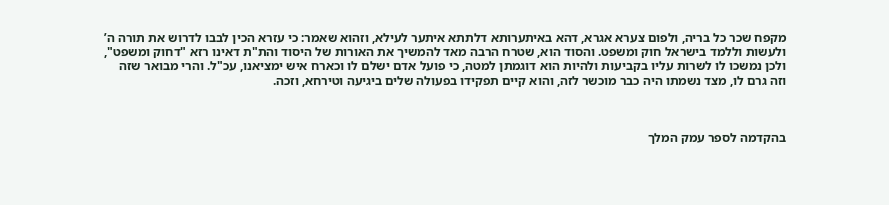מקפח שכר כל בריה, ולפום צערא אגרא, דהא באיתערותא דלתתא איתער לעילא, וזהוא שאמר: כי עזרא הכין לבבו לדרוש את תורה ה’ ולעשות וללמד בישראל חוק ומשפט. והסוד הוא, שטרח הרבה מאד להמשיך את האורות של היסוד והת"ת דאינו רזא "דחוק ומשפט", ולכן נמשכו לו לשרות עליו בקביעות ולהיות הוא דוגמתן למטה, כי פועל אדם ישלם לו וכארח איש ימציאנו, עכ"ל. והרי מבואר שזה וזה גרם לו, מצד נשמתו היה כבר מוכשר לזה, והוא קיים תפקידו בפעולה שלים ביגיעה וטירחא, וזכה.



בהקדמה לספר עמק המלך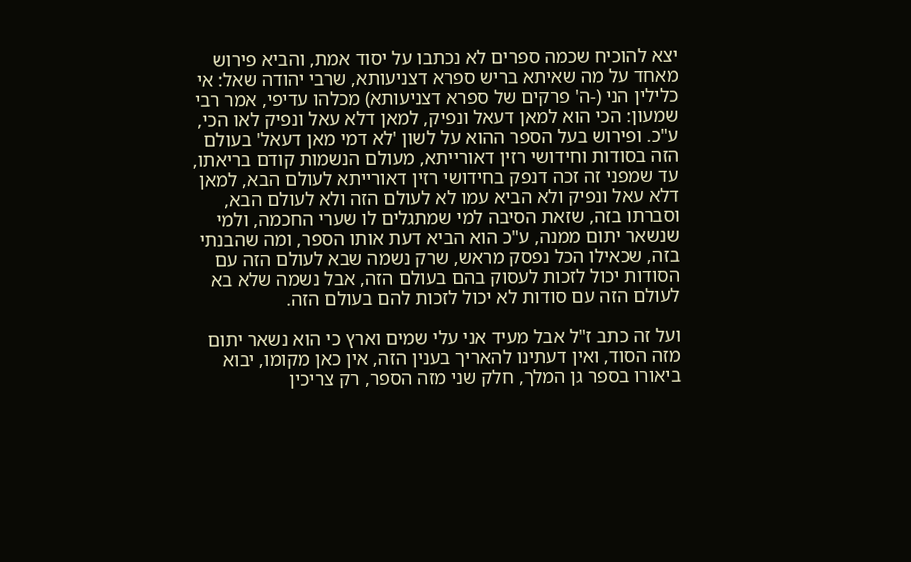יצא להוכיח שכמה ספרים לא נכתבו על יסוד אמת, והביא פירוש מאחד על מה שאיתא בריש ספרא דצניעותא, שרבי יהודה שאל: אי כלילין הני (-ה' פרקים של ספרא דצניעותא) מכלהו עדיפי, אמר רבי שמעון: הכי הוא למאן דעאל ונפיק, למאן דלא עאל ונפיק לאו הכי, ע"כ. ופירוש בעל הספר ההוא על לשון 'לא דמי מאן דעאל' בעולם הזה בסודות וחידושי רזין דאורייתא, מעולם הנשמות קודם בריאתו, עד שמפני זה זכה דנפק בחידושי רזין דאורייתא לעולם הבא, למאן דלא עאל ונפיק ולא הביא עמו לא לעולם הזה ולא לעולם הבא, וסברתו בזה, שזאת הסיבה למי שמתגלים לו שערי החכמה, ולמי שנשאר יתום ממנה, ע"כ הוא הביא דעת אותו הספר, ומה שהבנתי בזה, שכאילו הכל נפסק מראש, שרק נשמה שבא לעולם הזה עם הסודות יכול לזכות לעסוק בהם בעולם הזה, אבל נשמה שלא בא לעולם הזה עם סודות לא יכול לזכות להם בעולם הזה.

ועל זה כתב ז"ל אבל מעיד אני עלי שמים וארץ כי הוא נשאר יתום מזה הסוד, ואין דעתינו להאריך בענין הזה, אין כאן מקומו, יבוא ביאורו בספר גן המלך, חלק שני מזה הספר, רק צריכין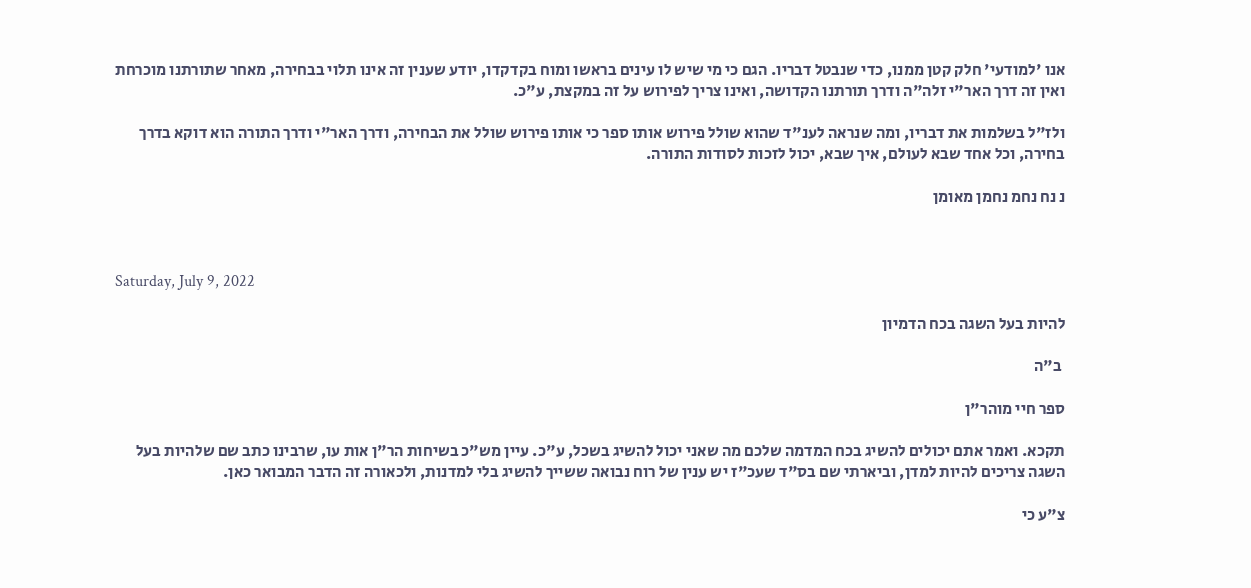אנו 'למודעי' חלק קטן ממנו, כדי שנבטל דבריו. הגם כי מי שיש לו עינים בראשו ומוח בקדקדו, יודע שענין זה אינו תלוי בבחירה, מאחר שתורתנו מוכרחת ואין זה דרך האר"י זלה"ה ודרך תורתנו הקדושה, ואינו צריך לפירוש על זה במקצת, ע"כ.

ולז"ל בשלמות את דבריו, ומה שנראה לענ"ד שהוא שולל פירוש אותו ספר כי אותו פירוש שולל את הבחירה, ודרך האר"י ודרך התורה הוא דוקא בדרך בחירה, וכל אחד שבא לעולם, איך שבא, יכול לזכות לסודות התורה.

נ נח נחמ נחמן מאומן



Saturday, July 9, 2022

להיות בעל השגה בכח הדמיון

 ב"ה

ספר חיי מוהר"ן

תקכא. ואמר אתם יכולים להשיג בכח המדמה שלכם מה שאני יכול להשיג בשכל, ע"כ. עיין מש"כ בשיחות הר"ן אות עו, שרבינו כתב שם שלהיות בעל השגה צריכים להיות למדן, וביארתי שם בס"ד שעכ"ז יש ענין של רוח נבואה ששייך להשיג בלי למדנות, ולכאורה זה הדבר המבואר כאן.

צ"ע כי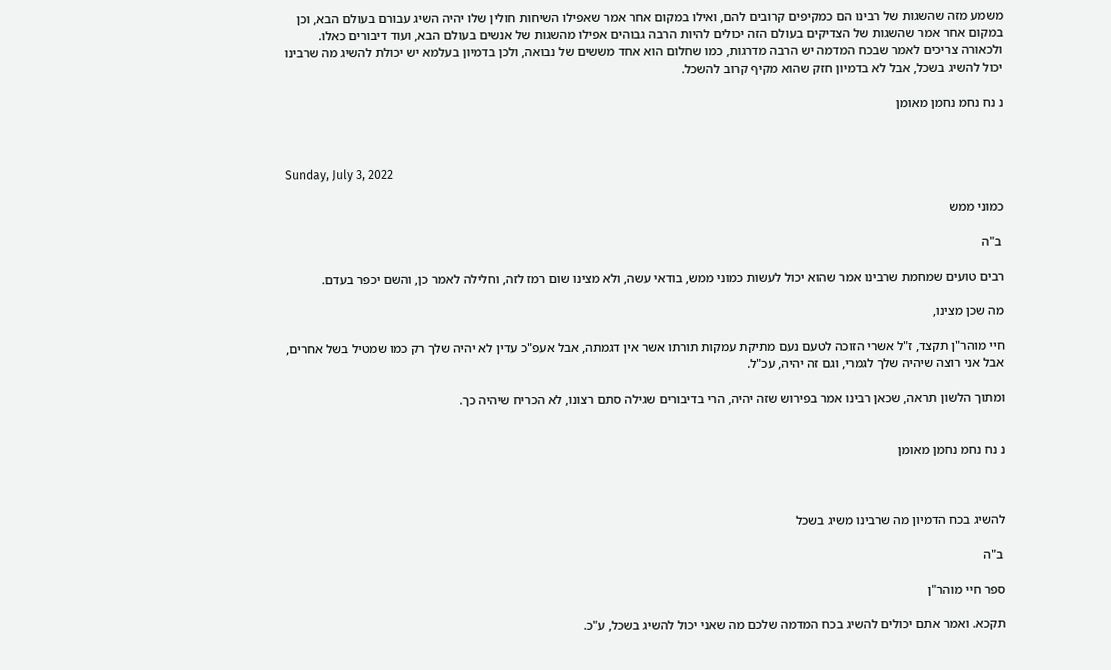משמע מזה שהשגות של רבינו הם כמקיפים קרובים להם, ואילו במקום אחר אמר שאפילו השיחות חולין שלו יהיה השיג עבורם בעולם הבא, וכן במקום אחר אמר שהשגות של הצדיקים בעולם הזה יכולים להיות הרבה גבוהים אפילו מהשגות של אנשים בעולם הבא, ועוד דיבורים כאלו. ולכאורה צריכים לאמר שבכח המדמה יש הרבה מדרגות, כמו שחלום הוא אחד מששים של נבואה, ולכן בדמיון בעלמא יש יכולת להשיג מה שרבינו יכול להשיג בשכל, אבל לא בדמיון חזק שהוא מקיף קרוב להשכל.

נ נח נחמ נחמן מאומן



Sunday, July 3, 2022

כמוני ממש

 ב"ה

רבים טועים שמחמת שרבינו אמר שהוא יכול לעשות כמוני ממש, בודאי עשה, ולא מצינו שום רמז לזה, וחלילה לאמר כן, והשם יכפר בעדם.

מה שכן מצינו,

חיי מוהר"ן תקצד, ז"ל אשרי הזוכה לטעם נעם מתיקת עמקות תורתו אשר אין דגמתה, אבל אעפ"כ עדין לא יהיה שלך רק כמו שמטיל בשל אחרים, אבל אני רוצה שיהיה שלך לגמרי, וגם זה יהיה, עכ"ל.

ומתוך הלשון תראה, שכאן רבינו אמר בפירוש שזה יהיה, הרי בדיבורים שגילה סתם רצונו, לא הכריח שיהיה כך.


נ נח נחמ נחמן מאומן



להשיג בכח הדמיון מה שרבינו משיג בשכל

 ב"ה

ספר חיי מוהר"ן

תקכא. ואמר אתם יכולים להשיג בכח המדמה שלכם מה שאני יכול להשיג בשכל, ע"כ.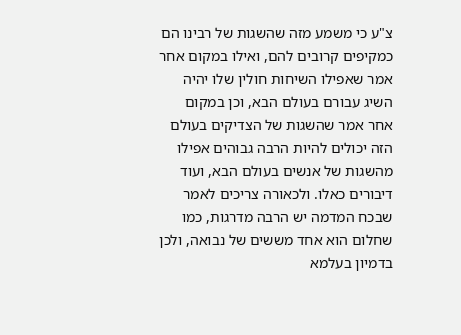צ"ע כי משמע מזה שהשגות של רבינו הם כמקיפים קרובים להם, ואילו במקום אחר אמר שאפילו השיחות חולין שלו יהיה השיג עבורם בעולם הבא, וכן במקום אחר אמר שהשגות של הצדיקים בעולם הזה יכולים להיות הרבה גבוהים אפילו מהשגות של אנשים בעולם הבא, ועוד דיבורים כאלו. ולכאורה צריכים לאמר שבכח המדמה יש הרבה מדרגות, כמו שחלום הוא אחד מששים של נבואה, ולכן בדמיון בעלמא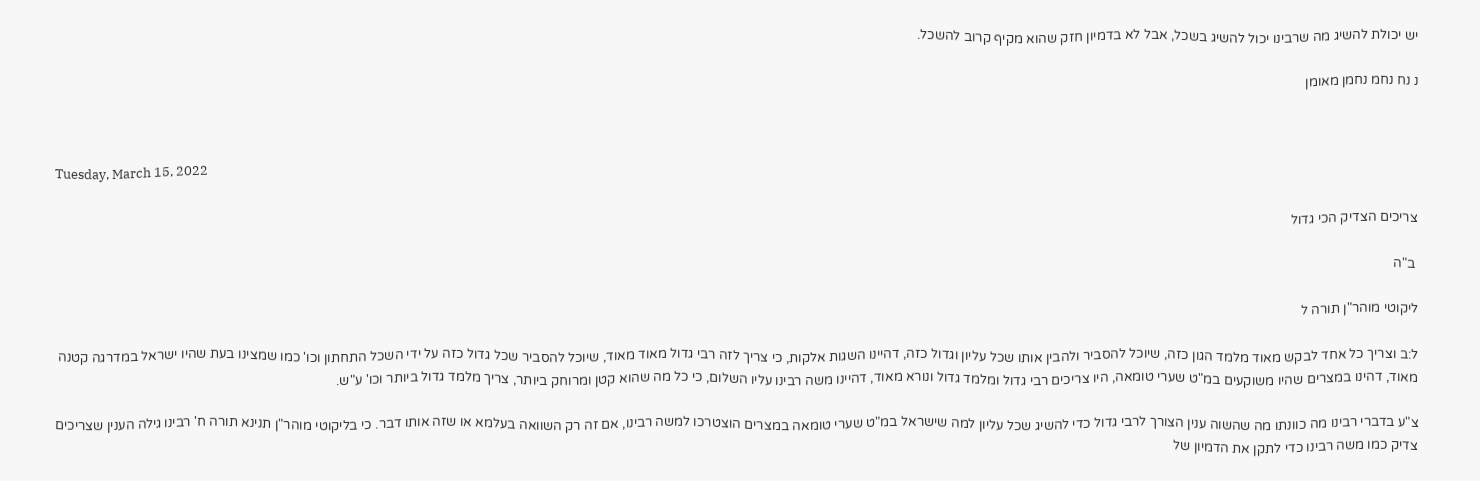יש יכולת להשיג מה שרבינו יכול להשיג בשכל, אבל לא בדמיון חזק שהוא מקיף קרוב להשכל.

נ נח נחמ נחמן מאומן



Tuesday, March 15, 2022

צריכים הצדיק הכי גדול

 ב"ה

ליקוטי מוהר"ן תורה ל

ל:ב וצריך כל אחד לבקש מאוד מלמד הגון כזה, שיוכל להסביר ולהבין אותו שכל עליון וגדול כזה, דהיינו השגות אלקות, כי צריך לזה רבי גדול מאוד מאוד, שיוכל להסביר שכל גדול כזה על ידי השכל התחתון וכו' כמו שמצינו בעת שהיו ישראל במדרגה קטנה מאוד, דהינו במצרים שהיו משוקעים במ"ט שערי טומאה, היו צריכים רבי גדול ומלמד גדול ונורא מאוד, דהיינו משה רבינו עליו השלום, כי כל מה שהוא קטן ומרוחק ביותר, צריך מלמד גדול ביותר וכו' ע"ש.

צ"ע בדברי רבינו מה כוונתו מה שהשוה ענין הצורך לרבי גדול כדי להשיג שכל עליון למה שישראל במ"ט שערי טומאה במצרים הוצטרכו למשה רבינו, אם זה רק השוואה בעלמא או שזה אותו דבר. כי בליקוטי מוהר"ן תנינא תורה ח' רבינו גילה הענין שצריכים צדיק כמו משה רבינו כדי לתקן את הדמיון של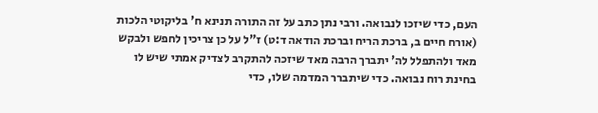העם, כדי שיזכו לנבואה. ורבי נתן כתב על זה התורה תנינא ח' בליקוטי הלכות (אורח חיים ב, ברכת הריח וברכת הודאה ד:ט) ז"ל על כן צריכין לחפש ולבקש מאד ולהתפלל לה' יתברך הרבה מאד שיזכה להתקרב לצדיק אמתי שיש לו בחינת רוח נבואה. כדי שיתברר המדמה שלו, כדי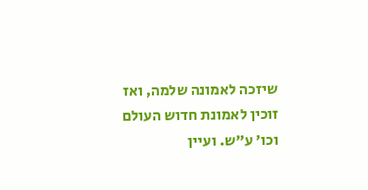שיזכה לאמונה שלמה, ואז זוכין לאמונת חדוש העולם וכו' ע"ש. ועיין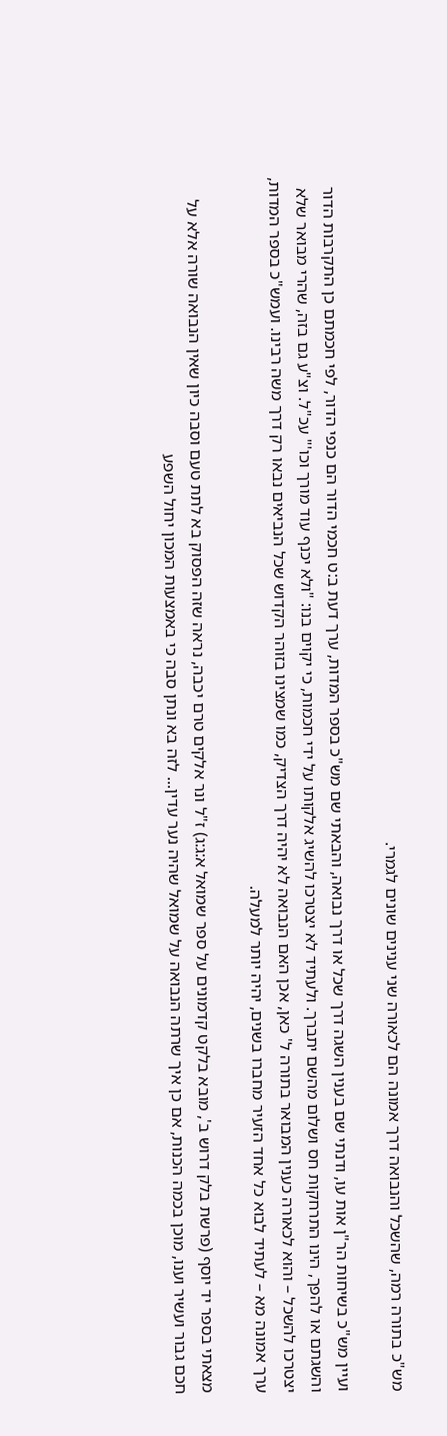מש"כ בתורה רמה, שהשכל והנבואה דרך אמונה הם לכאורה שני ענינים שונים לגמרי.

ועיין מש"כ בשיחות הר"ן אות עו, ודנתי שם בענין השגה דרך שכל או דרך נבואה, והבאתי שם מש"כ בספר המדות, ערך דעת ב:ט חכמי הדור הם כנפי הדור, לפי חכמתם כן התקרבות הדור והשגתם או להפך, הינו התרחקות חס ושלום מהשם יתברך. ולעתיד לא יצטרכו להשיג אלקותו על ידי חכמות, כי יקוים בנו: "ולא יכנף עוד מורך וכו'" עכ"ל. וצ"ע גם בזה, שהרי מבואר שלא יצטרכו להשכל – והוא לכאורה כענין המבואר בתורה ל' כאן, אכן האם הנבואה לא יהיה דרך הצדיק, כמו שמצינו בזוהר הקדוש שכל הנביאים נבאו רק דרך משה רבינו. ועמש"כ בספר המדות, ערך אמונה מא – לעתיד לבוא כל אחד הזעיר מחברו בשנים, יהיה יותר למעלה.

מצאתי בספר יד יוסף (פרשת בלק דרוש ב', מובא בלקט קדמונים על ספר שמואל א:ג:ג) ז"ל ונר אלקים טרם יכבה, נראה שזה הפסוק בא לתת טעם וסבה כיון שאין הנבואה שורה אלא על חכם גבור ועשיר וענו, מוכן בכמה הכנות, אם כן איך שרתה הנבואה על שמואל שהיה נער עדין... לזה בא ונתן סבה כי באמצעות המכון יחול השפע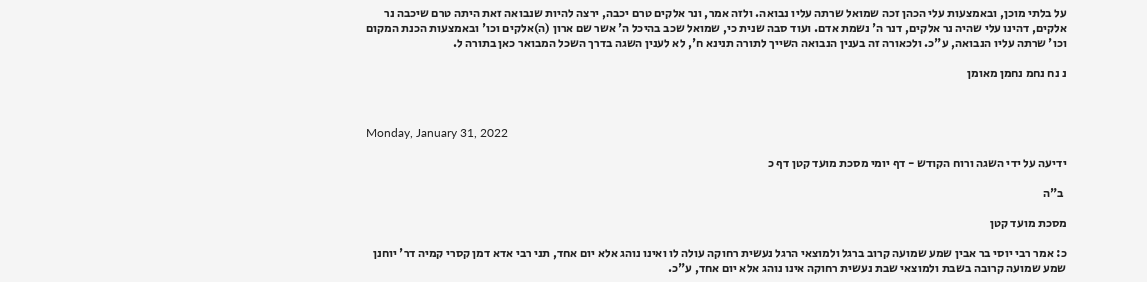על בלתי מוכן, ובאמצעות עלי הכהן זכה שמואל שרתה עליו נבואה. ולזה אמר, ונר אלקים טרם יכבה, ירצה להיות שנבואה זאת היתה טרם שיכבה נר אלקים, דהינו עלי שהיה נר אלקים, דנר ה' נשמת אדם. ועוד סבה שנית כי, שמואל שכב בהיכל ה' אשר שם ארון (ה)אלקים וכו' ובאמצעות הכנת המקום וכו' שרתה עליו הנבואה, ע"כ. ולכאורה זה בענין הנבואה השייך לתורה תנינא ח', לא לענין השגה בדרך השכל המבואר כאן בתורה ל.

נ נח נחמ נחמן מאומן



Monday, January 31, 2022

ידיעה על ידי השגה ורוח הקודש - דף יומי מסכת מועד קטן דף כ

 ב"ה

מסכת מועד קטן

כ: אמר רבי יוסי בר אבין שמע שמועה קרוב ברגל ולמוצאי הרגל נעשית רחוקה עולה לו ואינו נוהג אלא יום אחד, תני רבי אדא דמן קסרי קמיה דר' יוחנן שמע שמועה קרובה בשבת ולמוצאי שבת נעשית רחוקה אינו נוהג אלא יום אחד, ע"כ.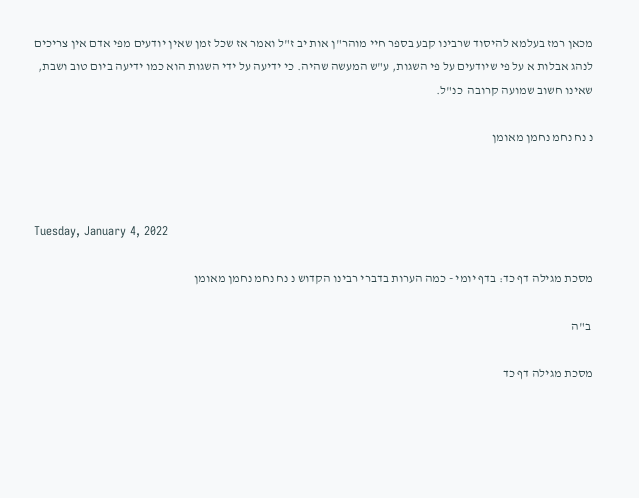מכאן רמז בעלמא להיסוד שרבינו קבע בספר חיי מוהר"ן אות יב ז"ל ואמר אז שכל זמן שאין יודעים מפי אדם אין צריכים לנהג אבלות א על פי שיודעים על פי השגות, ע"ש המעשה שהיה. כי ידיעה על ידי השגות הוא כמו ידיעה ביום טוב ושבת, שאינו חשוב שמועה קרובה  כנ"ל.

נ נח נחמ נחמן מאומן



Tuesday, January 4, 2022

מסכת מגילה דף כד: בדף יומי - כמה הערות בדברי רבינו הקדוש נ נח נחמ נחמן מאומן

 ב"ה

מסכת מגילה דף כד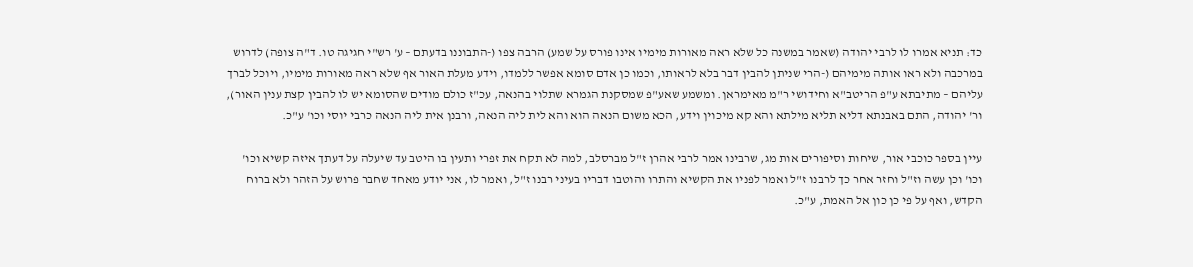כד: תניא אמרו לו לרבי יהודה (שאמר במשנה כל שלא ראה מאורות מימיו אינו פורס על שמע) הרבה צפו (-התבוננו בדעתם – ע' רש"י חגיגה טו. ד"ה צופה) לדרוש במרכבה ולא ראו אותה מימיהם (-הרי שניתן להבין דבר בלא לראותו, וכמו כן אדם סומא אפשר ללמדו, וידע מעלת האור אף שלא ראה מאורות מימיו, ויוכל לברך עליהם – מתיבתא ע"פ הריטב"א וחידושי ר"מ מאימראן. ומשמע שאע"פ שמסקנת הגמרא שתלוי בהנאה, עכ"ז כולם מודים שהסומא יש לו להבין קצת ענין האור), ור' יהודה, התם באבנתא דליא תליא מילתא והא קא מיכוין וידע, הכא משום הנאה הוא והא לית ליה הנאה, ורבנן אית ליה הנאה כרבי יוסי וכו' ע"כ.

עיין בספר כוכבי אור, שיחות וסיפורים אות מג, שרבינו אמר לרבי אהרן ז"ל מברסלב, למה לא תקח את זפרי ותעין בו היטב עד שיעלה על דעתך איזה קשיא וכו' וכו' וכן עשה וז"ל וחזר אחר כך לרבנו ז"ל ואמר לפניו את הקשיא והתרו והוטבו דבריו בעיני רבנו ז"ל, ואמר לו, אני יודע מאחד שחבר פרוש על הזהר ולא ברוח הקדש, ואף על פי כן כון אל האמת, ע"כ.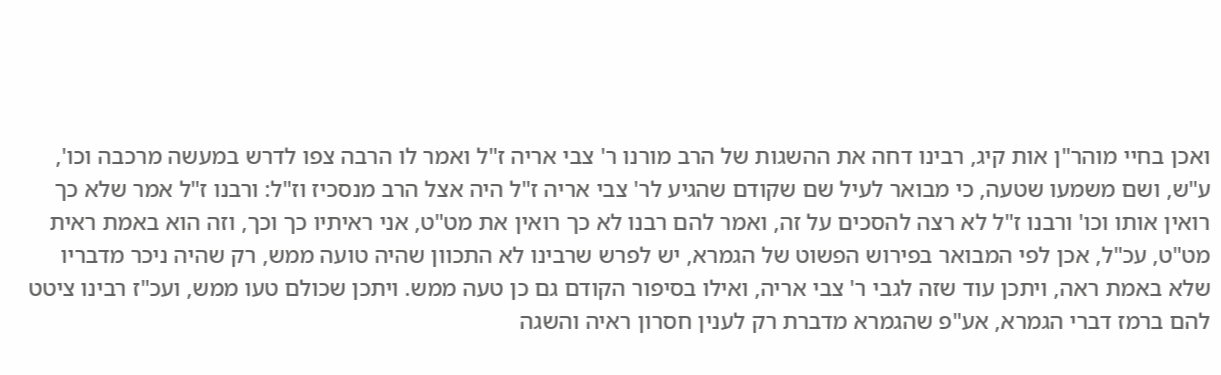ואכן בחיי מוהר"ן אות קיג, רבינו דחה את ההשגות של הרב מורנו ר' צבי אריה ז"ל ואמר לו הרבה צפו לדרש במעשה מרכבה וכו', ע"ש, ושם משמעו שטעה, כי מבואר לעיל שם שקודם שהגיע לר' צבי אריה ז"ל היה אצל הרב מנסכיז וז"ל: ורבנו ז"ל אמר שלא כך רואין אותו וכו' ורבנו ז"ל לא רצה להסכים על זה, ואמר להם רבנו לא כך רואין את מט"ט, אני ראיתיו כך וכך, וזה הוא באמת ראית מט"ט, עכ"ל, אכן לפי המבואר בפירוש הפשוט של הגמרא, יש לפרש שרבינו לא התכוון שהיה טועה ממש, רק שהיה ניכר מדבריו שלא באמת ראה, ויתכן עוד שזה לגבי ר' צבי אריה, ואילו בסיפור הקודם גם כן טעה ממש. ויתכן שכולם טעו ממש, ועכ"ז רבינו ציטט להם ברמז דברי הגמרא, אע"פ שהגמרא מדברת רק לענין חסרון ראיה והשגה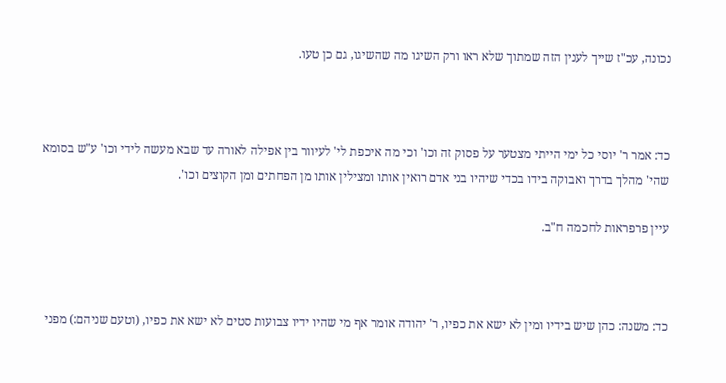נכונה, עכ"ז שייך לענין הזה שמתוך שלא ראו ורק השיגו מה שהשיגו, גם כן טעו.



כד: אמר ר' יוסי כל ימי הייתי מצטער על פסוק זה וכו' וכי מה איכפת לי' לעיוור בין אפילה לאורה עד שבא מעשה לידי וכו' ע"ש בסומא שהי' מהלך בדרך ואבוקה בידו בכדי שיהיו בני אדם רואין אותו ומצילין אותו מן הפחתים ומן הקוצים וכו'.

עיין פרפראות לחכמה ח"ב.



כד: משנה: כהן שיש בידיו ומין לא ישא את כפיו, ר' יהודה אומר אף מי שהיו ידיו צבועות סטים לא ישא את כפיו, (וטעם שניהם:) מפני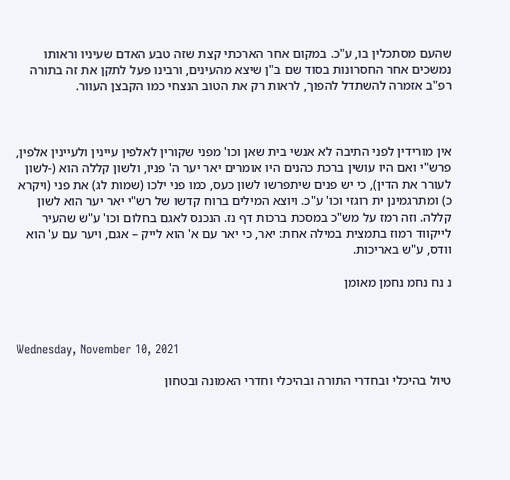שהעם מסתכלין בו, ע"כ. במקום אחר הארכתי קצת שזה טבע האדם שעיניו וראותו נמשכים אחר החסרונות בסוד שם ב"ן שיצא מהעינים, ורבינו פעל לתקן את זה בתורה רפ"ב אזמרה להשתדל להפוך, לראות רק את הטוב הנצחי כמו הקבצן העוור.



אין מורידין לפני התיבה לא אנשי בית שאן וכו' מפני שקורין לאלפין עיינין ולעיינין אלפין, פרש"י ואם היו עושין ברכת כהנים היו אומרים יאר יער ה' פניו, ולשון קללה הוא (-לשון לעורר את הדין), כי יש פנים שיתפרשו לשון כעס, כמו פני ילכו (שמות לג) את פני (ויקרא כ) ומתרגמינן ית רוגזי וכו' ע"כ. ויוצא המילים ברוח קדשו של רש"י יאר יער הוא לשון קללה. וזה רמז על מש"כ במסכת ברכות דף נז. הנכנס לאגם בחלום וכו' ע"ש שהעיר לייקווד רמוז בתמצית במילה אחת: יאר, כי יאר עם א' הוא לייק – אגם, ויער עם ע' הוא וודס, ע"ש באריכות.

נ נח נחמ נחמן מאומן



Wednesday, November 10, 2021

טיול בהיכלי ובחדרי התורה ובהיכלי וחדרי האמונה ובטחון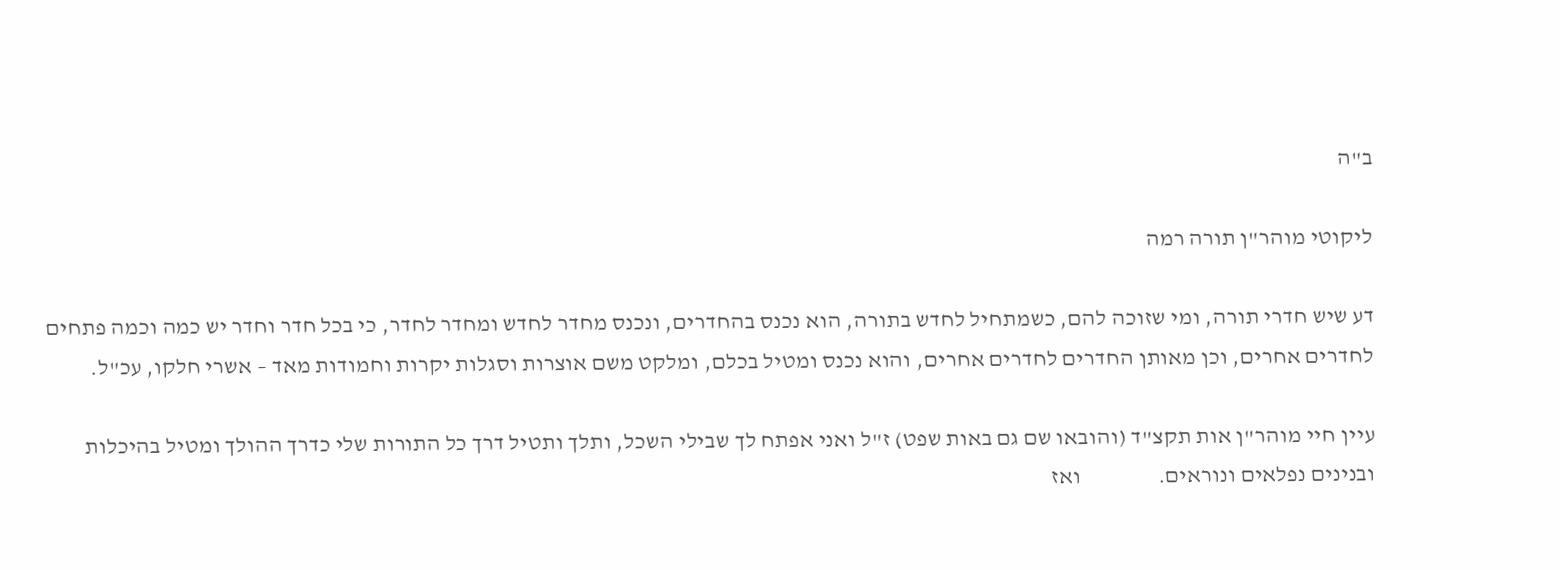ב"ה

ליקוטי מוהר"ן תורה רמה

דע שיש חדרי תורה, ומי שזוכה להם, כשמתחיל לחדש בתורה, הוא נכנס בהחדרים, ונכנס מחדר לחדש ומחדר לחדר, כי בכל חדר וחדר יש כמה וכמה פתחים לחדרים אחרים, וכן מאותן החדרים לחדרים אחרים, והוא נכנס ומטיל בכלם, ומלקט משם אוצרות וסגלות יקרות וחמודות מאד – אשרי חלקו, עכ"ל.

עיין חיי מוהר"ן אות תקצ"ד (והובאו שם גם באות שפט) ז"ל ואני אפתח לך שבילי השכל, ותלך ותטיל דרך כל התורות שלי כדרך ההולך ומטיל בהיכלות ובנינים נפלאים ונוראים.                 ואז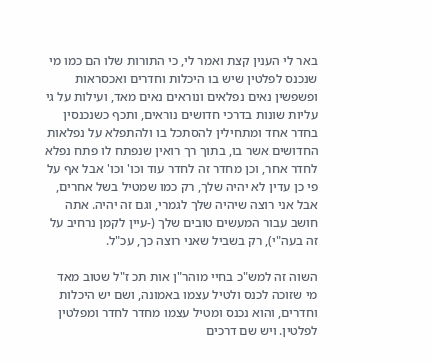באר לי הענין קצת ואמר לי, כי התורות שלו הם כמו מי שנכנס לפלטין שיש בו היכלות וחדרים ואכסראות ופשפשין נאים נפלאים ונוראים נאים מאד, ועילות על גי עליות שונות בדרכי חדושים נוראים, ותכף כשנכנסין בחדר אחד ומתחילין להסתכל בו ולהתפלא על נפלאות החדושים אשר בו, בתוך רך רואין שנפתח לו פתח נפלא לחדר אחר, וכן מחדר זה לחדר עוד וכו' וכו' אבל אף על פי כן עדין לא יהיה שלך, רק כמו שמטיל בשל אחרים, אבל אני רוצה שיהיה שלך לגמרי, וגם זה יהיה. אתה חושב עבור המעשים טובים שלך (-עיין לקמן נרחיב על זה בעה"י), רק בשביל שאני רוצה כך, עכ"ל.

השוה זה למש"כ בחיי מוהר"ן אות תכ ז"ל שטוב מאד מי שזוכה לכנס ולטיל עצמו באמונה, ושם יש היכלות וחדרים, והוא נכנס ומטיל עצמו מחדר לחדר ומפלטין לפלטין. ויש שם דרכים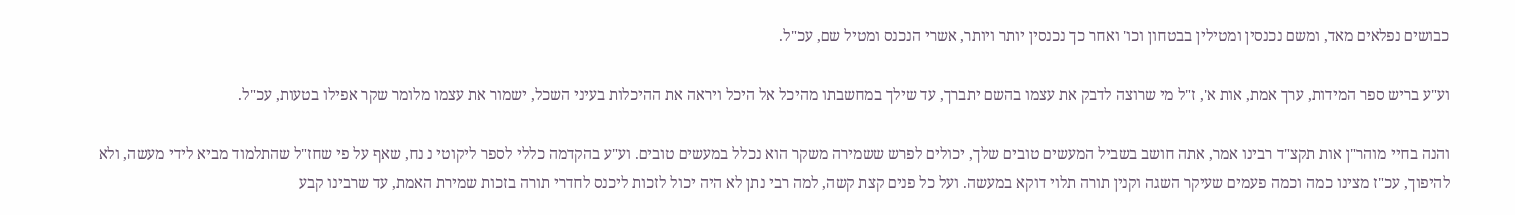כבושים נפלאים מאד, ומשם נכנסין ומטילין בבטחון וכו' ואחר כך נכנסין יותר ויותר, אשרי הנכנס ומטיל שם, עכ"ל.

וע"ע בריש ספר המידות, ערך אמת, אות א', ז"ל מי שרוצה לדבק את עצמו בהשם יתברך, עד שילך במחשבתו מהיכל אל היכל ויראה את ההיכלות בעיני השכל, ישמור את עצמו מלומר שקר אפילו בטעות, עכ"ל.

והנה בחיי מוהר"ן אות תקצ"ד רבינו אמר, אתה חושב בשביל המעשים טובים שלך, יכולים לפרש ששמירה משקר הוא נכלל במעשים טובים. וע"ע בהקדמה כללי לספר ליקוטי נ נח, שאף על פי שחז"ל שהתלמוד מביא לידי מעשה, ולא להיפוך, עכ"ז מצינו כמה וכמה פעמים שעיקר השגה וקנין תורה תלוי דוקא במעשה. ועל כל פנים קצת קשה, למה רבי נתן לא היה יכול לזכות ליכנס לחדרי תורה בזכות שמירת האמת, עד שרבינו קבע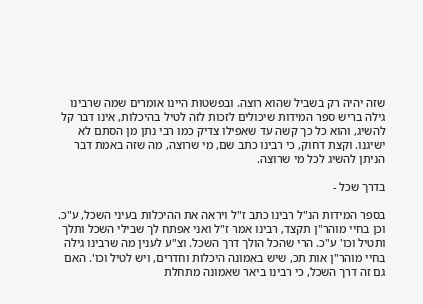שזה יהיה רק בשביל שהוא רוצה. ובפשטות היינו אומרים שמה שרבינו גילה בריש ספר המידות שיכולים לזכות לזה לטיל בהיכלות, אינו דבר קל להשיג, והוא כל כך קשה עד שאפילו צדיק כמו רבי נתן מן הסתם לא ישיגנו. וקצת דחוק, כי רבינו כתב שם, מי שרוצה, מה שזה באמת דבר הניתן להשיג לכל מי שרוצה.

בדרך שכל -

בספר המידות הנ"ל רבינו כתב ז"ל ויראה את ההיכלות בעיני השכל, ע"כ. וכן בחיי מוהר"ן תקצד, רבינו אמר ז"ל ואני אפתח לך שבילי השכל ותלך ותטיל וכו' ע"כ. הרי שהכל הולך דרך השכל. וצ"ע לענין מה שרבינו גילה בחיי מוהר"ן אות תכ, שיש באמונה היכלות וחדרים, ויש לטיל וכו'. האם גם זה דרך השכל, כי רבינו ביאר שאמונה מתחלת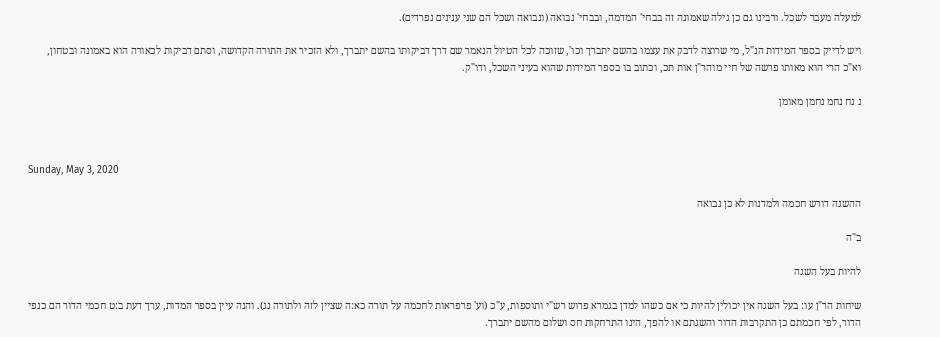למעלה מעבר לשכל. ורבינו גם כן גילה שאמונה זה בבחי' המדמה, ובבחי' נבואה (ונבואה ושכל הם שני ענינים נפרדים).

ויש לדייק בספר המידות הנ"ל, מי שרוצה לדבק את עצמו בהשם יתברך וכו', שזוכה לכל הטיול הנאמר שם דרך דביקותו בהשם יתברך, ולא הזכיר את התורה הקדושה, וסתם דביקות לכאורה הוא באמונה ובטחון, וא"כ הרי הוא מאותו פרשה של חיי מוהר"ן אות תכ, וכתוב בו בספר המידות שהוא בעיני השכל, ודו"ק.

נ נח נחמ נחמן מאומן



Sunday, May 3, 2020

ההשגה דורש חכמה ולמדנות לא כן נבואה

ב"ה

להיות בעל השגה

שיחות הר"ן עו: בעל השגה אין יכולין להיות כי אם כשהו למדן בגמרא פרוש רש"י ותוספות, ע"כ (וע' פרפראות לחכמה על תורה כא:ה שציין לזה ולתורה נג). והנה עיין בספר המדות, ערך דעת ב:ט חכמי הדור הם כנפי הדור, לפי חכמתם כן התקרבות הדור והשגתם או להפך, הינו התרחקות חס ושלום מהשם יתברך.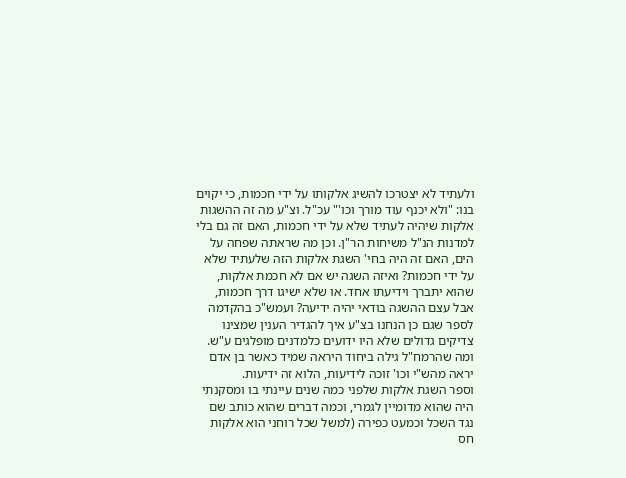ולעתיד לא יצטרכו להשיג אלקותו על ידי חכמות, כי יקוים בנו: "ולא יכנף עוד מורך וכו'" עכ"ל. וצ"ע מה זה ההשגות אלקות שיהיה לעתיד שלא על ידי חכמות, האם זה גם בלי למדנות הנ"ל משיחות הר"ן. וכן מה שראתה שפחה על הים, האם זה היה בחי' השגת אלקות הזה שלעתיד שלא על ידי חכמות? ואיזה השגה יש אם לא חכמת אלקות, שהוא יתברך וידיעתו אחד. או שלא ישיגו דרך חכמות, אבל עצם ההשגה בודאי יהיה ידיעה? ועמש"כ בהקדמה לספר שגם כן הנחנו בצ"ע איך להגדיר הענין שמצינו צדיקים גדולים שלא היו ידועים כלמדנים מופלגים ע"ש.
ומה שהרמח"ל גילה ביחוד היראה שמיד כאשר בן אדם יראה מהש"י וכו' זוכה לידיעות, הלוא זה ידיעות.
וספר השגת אלקות שלפני כמה שנים עיינתי בו ומסקנתי היה שהוא מדומיין לגמרי, וכמה דברים שהוא כותב שם נגד השכל וכמעט כפירה (למשל שכל רוחני הוא אלקות חס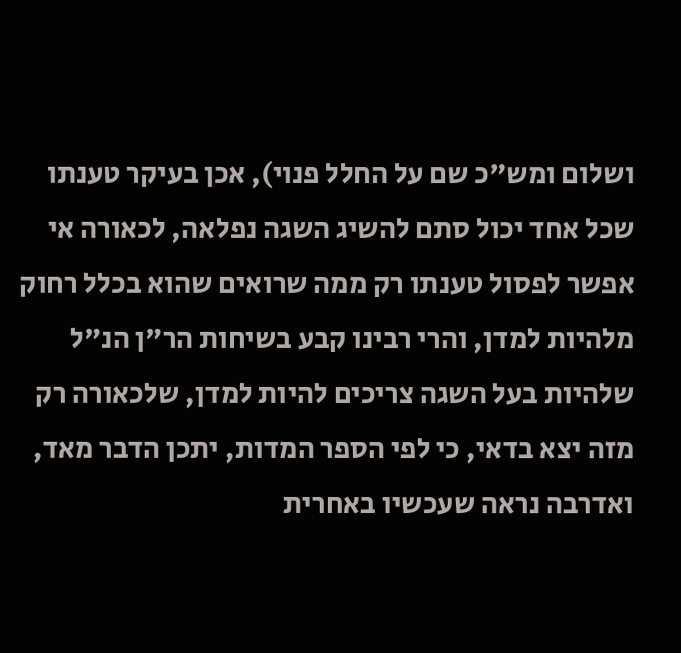ושלום ומש"כ שם על החלל פנוי), אכן בעיקר טענתו שכל אחד יכול סתם להשיג השגה נפלאה, לכאורה אי אפשר לפסול טענתו רק ממה שרואים שהוא בכלל רחוק מלהיות למדן, והרי רבינו קבע בשיחות הר"ן הנ"ל שלהיות בעל השגה צריכים להיות למדן, שלכאורה רק מזה יצא בדאי, כי לפי הספר המדות, יתכן הדבר מאד, ואדרבה נראה שעכשיו באחרית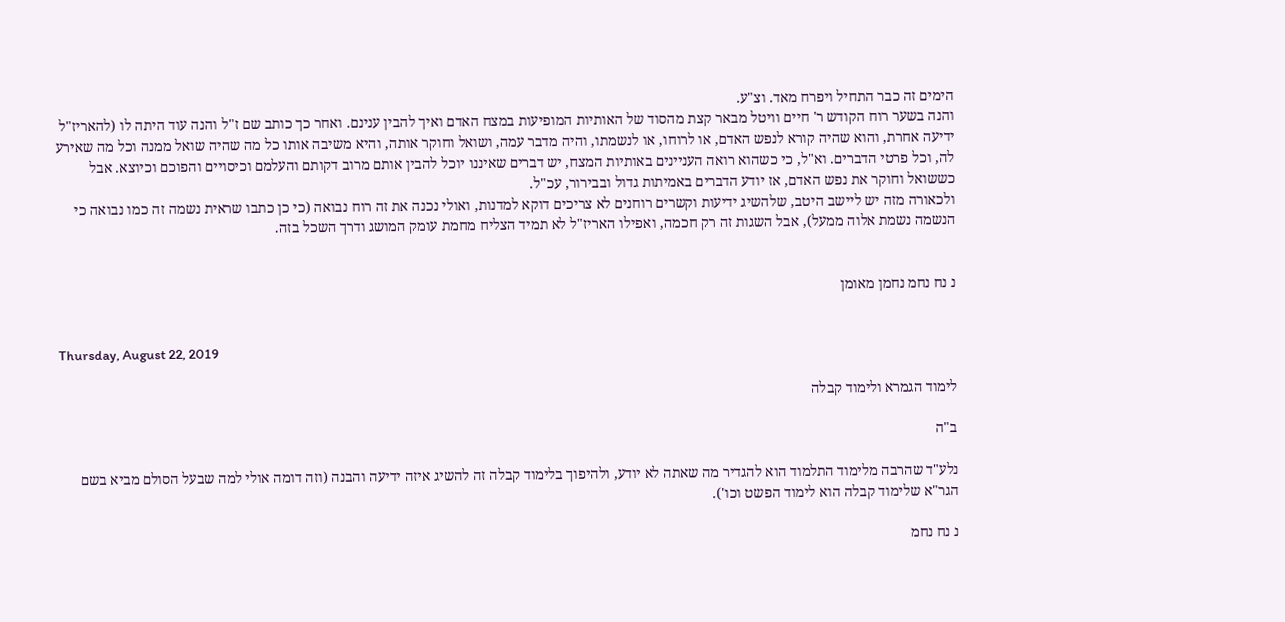הימים זה כבר התחיל ויפרח מאד. וצ"ע.
והנה בשער רוח הקודש ר' חיים וויטל מבאר קצת מהסוד של האותיות המופיעות במצח האדם ואיך להבין ענינם. ואחר כך כותב שם ז"ל והנה עוד היתה לו (להאריז"ל ידיעה אחרת, והוא שהיה קורא לנפש האדם, או לרוחו, או לנשמתו, והיה מדבר עמה, ושואל וחוקר אותה, והיא משיבה אותו כל מה שהיה שואל ממנה וכל מה שאירע לה, וכל פרטי הדברים. וא"ל, כי כשהוא רואה העניינים באותיות המצח, יש דברים שאיננו יוכל להבין אותם מרוב דקותם והעלמם וכיסויים והפוכם וכיוצא. אבל כששואל וחוקר את נפש האדם, אז יודע הדברים באמיתות גדול ובבירור, עכ"ל.
ולכאורה מזה יש ליישב היטב, שלהשיג ידיעות וקשרים רוחנים לא צריכים דוקא למדנות, ואולי נכנה את זה רוח נבואה (כי כן כתבו שראית נשמה זה כמו נבואה כי הנשמה נשמת אלוה ממעל), אבל השגות זה רק חכמה, ואפילו האריז"ל לא תמיד הצליח מחמת עומק המושג ודרך השכל בזה.


נ נח נחמ נחמן מאומן


Thursday, August 22, 2019

לימוד הגמרא ולימוד קבלה

ב"ה

נלע"ד שהרבה מלימוד התלמוד הוא להגדיר מה שאתה לא יודע, ולהיפוך בלימוד קבלה זה להשיג איזה ידיעה והבנה (וזה דומה אולי למה שבעל הסולם מביא בשם הגר"א שלימוד קבלה הוא לימוד הפשט וכו').

נ נח נחמ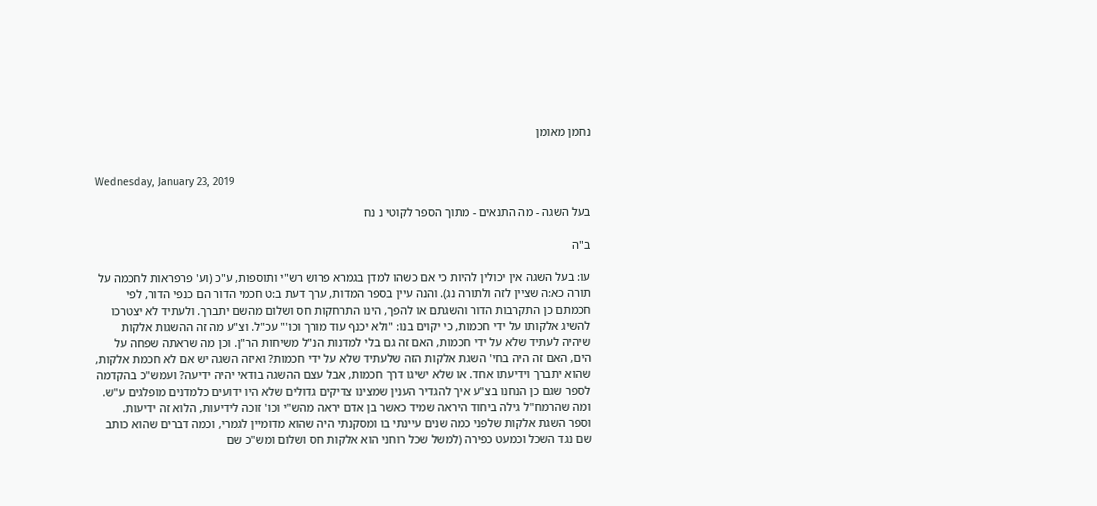נחמן מאומן


Wednesday, January 23, 2019

בעל השגה - מה התנאים - מתוך הספר לקוטי נ נח

ב"ה

עו: בעל השגה אין יכולין להיות כי אם כשהו למדן בגמרא פרוש רש"י ותוספות, ע"כ (וע' פרפראות לחכמה על תורה כא:ה שציין לזה ולתורה נג). והנה עיין בספר המדות, ערך דעת ב:ט חכמי הדור הם כנפי הדור, לפי חכמתם כן התקרבות הדור והשגתם או להפך, הינו התרחקות חס ושלום מהשם יתברך. ולעתיד לא יצטרכו להשיג אלקותו על ידי חכמות, כי יקוים בנו: "ולא יכנף עוד מורך וכו'" עכ"ל. וצ"ע מה זה ההשגות אלקות שיהיה לעתיד שלא על ידי חכמות, האם זה גם בלי למדנות הנ"ל משיחות הר"ן. וכן מה שראתה שפחה על הים, האם זה היה בחי' השגת אלקות הזה שלעתיד שלא על ידי חכמות? ואיזה השגה יש אם לא חכמת אלקות, שהוא יתברך וידיעתו אחד. או שלא ישיגו דרך חכמות, אבל עצם ההשגה בודאי יהיה ידיעה? ועמש"כ בהקדמה לספר שגם כן הנחנו בצ"ע איך להגדיר הענין שמצינו צדיקים גדולים שלא היו ידועים כלמדנים מופלגים ע"ש.
ומה שהרמח"ל גילה ביחוד היראה שמיד כאשר בן אדם יראה מהש"י וכו' זוכה לידיעות, הלוא זה ידיעות.
וספר השגת אלקות שלפני כמה שנים עיינתי בו ומסקנתי היה שהוא מדומיין לגמרי, וכמה דברים שהוא כותב שם נגד השכל וכמעט כפירה (למשל שכל רוחני הוא אלקות חס ושלום ומש"כ שם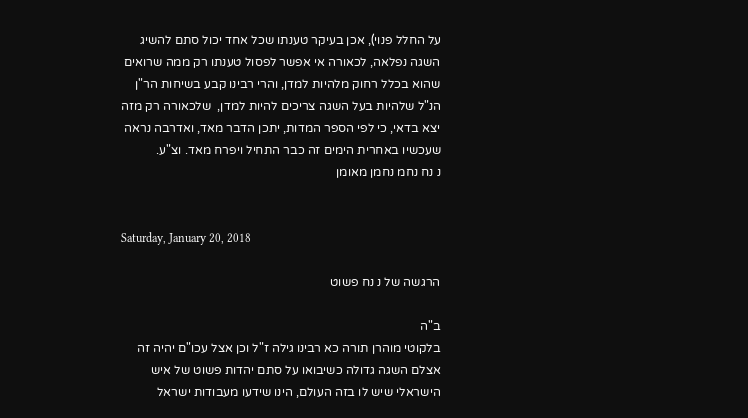על החלל פנוי), אכן בעיקר טענתו שכל אחד יכול סתם להשיג השגה נפלאה, לכאורה אי אפשר לפסול טענתו רק ממה שרואים שהוא בכלל רחוק מלהיות למדן, והרי רבינו קבע בשיחות הר"ן הנ"ל שלהיות בעל השגה צריכים להיות למדן,  שלכאורה רק מזה יצא בדאי, כי לפי הספר המדות, יתכן הדבר מאד, ואדרבה נראה שעכשיו באחרית הימים זה כבר התחיל ויפרח מאד. וצ"ע.
נ נח נחמ נחמן מאומן


Saturday, January 20, 2018

הרגשה של נ נח פשוט

ב"ה
בלקוטי מוהרן תורה כא רבינו גילה ז"ל וכן אצל עכו"ם יהיה זה אצלם השגה גדולה כשיבואו על סתם יהדות פשוט של איש הישראלי שיש לו בזה העולם, הינו שידעו מעבודות ישראל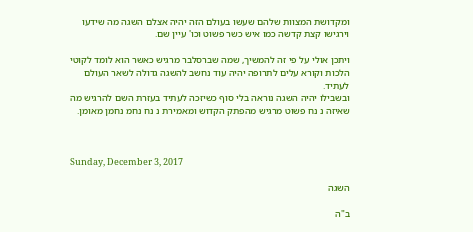ומקדושת המצוות שלהם שעשו בעולם הזה יהיה אצלם השגה מה שידעו וירגישו קצת קדשה כמו איש כשר פשוט וכו' עיין שם.

ויתכן אולי על פי זה להמשיך, שמה שברסלבר מרגיש כאשר הוא לומד לקוטי הלכות וקורא עלים לתרופה יהיה עוד נחשב להשגה גדולה לשאר העולם לעתיד.
ובשבילו יהיה השגה נוראה בלי סוף כשיזכה לעתיד בעזרת השם להרגיש מה שאיזה נ נח פשוט מרגיש מהפתק הקדוש ומאמירת נ נח נחמ נחמן מאומן.



Sunday, December 3, 2017

השגה

ב"ה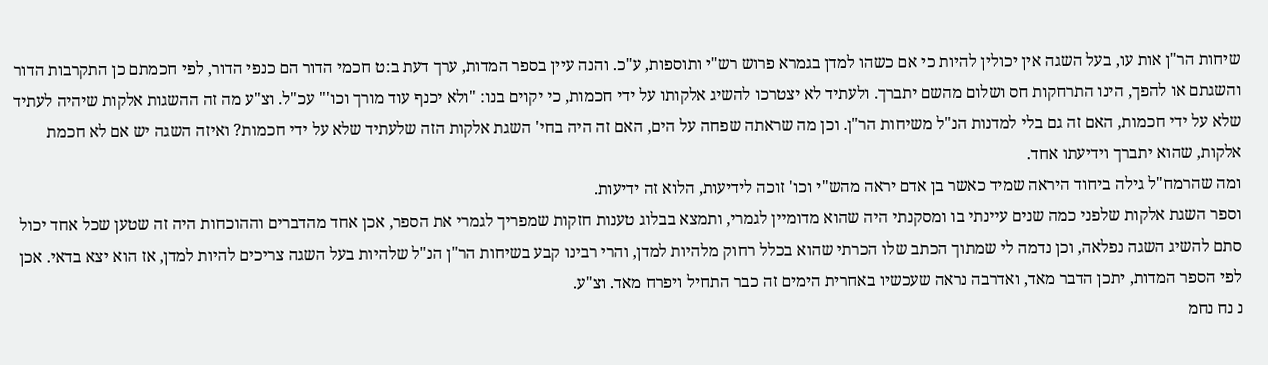שיחות הר"ן אות עו, בעל השגה אין יכולין להיות כי אם כשהו למדן בגמרא פרוש רש"י ותוספות, ע"כ. והנה עיין בספר המדות, ערך דעת ב:ט חכמי הדור הם כנפי הדור, לפי חכמתם כן התקרבות הדור והשגתם או להפך, הינו התרחקות חס ושלום מהשם יתברך. ולעתיד לא יצטרכו להשיג אלקותו על ידי חכמות, כי יקוים בנו: "ולא יכנף עוד מורך וכו'" עכ"ל. וצ"ע מה זה ההשגות אלקות שיהיה לעתיד שלא על ידי חכמות, האם זה גם בלי למדנות הנ"ל משיחות הר"ן. וכן מה שראתה שפחה על הים, האם זה היה בחי' השגת אלקות הזה שלעתיד שלא על ידי חכמות? ואיזה השגה יש אם לא חכמת אלקות, שהוא יתברך וידיעתו אחד.
ומה שהרמח"ל גילה ביחוד היראה שמיד כאשר בן אדם יראה מהש"י וכו' זוכה לידיעות, הלוא זה ידיעות.
וספר השגת אלקות שלפני כמה שנים עיינתי בו ומסקנתי היה שהוא מדומיין לגמרי, ותמצא בבלוג טענות חזקות שמפריך לגמרי את הספר, אכן אחד מהדברים וההוכחות היה זה שטען שכל אחד יכול סתם להשיג השגה נפלאה, וכן נדמה לי שמתוך הכתב שלו הכרתי שהוא בכלל רחוק מלהיות למדן, והרי רבינו קבע בשיחות הר"ן הנ"ל שלהיות בעל השגה צריכים להיות למדן, אז הוא יצא בדאי. אכן לפי הספר המדות, יתכן הדבר מאד, ואדרבה נראה שעכשיו באחרית הימים זה כבר התחיל ויפרח מאד. וצ"ע.
נ נח נחמ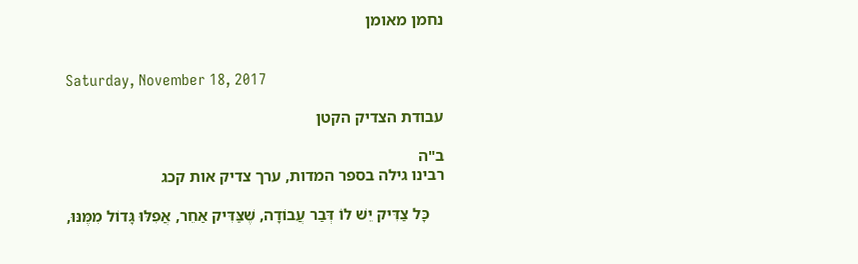נחמן מאומן


Saturday, November 18, 2017

עבודת הצדיק הקטן

ב"ה
רבינו גילה בספר המדות, ערך צדיק אות קכג

    כָּל צַדִּיק יֵשׁ לוֹ דְּבַר עֲבוֹדָה, שֶׁצַּדִּיק אַחֵר, אֲפִלּוּ גָּדוֹל מִמֶּנּוּ,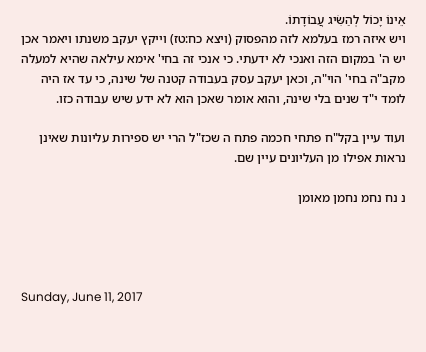אֵינוֹ יָכוֹל לְהַשִּׂיג עֲבוֹדָתוֹ.
ויש איזה רמז בעלמא לזה מהפסוק (ויצא כח:טז) וייקץ יעקב משנתו ויאמר אכן יש ה' במקום הזה ואנכי לא ידעתי. כי אנכי זה בחי' אימא עילאה שהיא למעלה מקב"ה בחי' הוי"ה, וכאן יעקב עסק בעבודה קטנה של שינה, כי עד אז היה לומד י"ד שנים בלי שינה, והוא אומר שאכן הוא לא ידע שיש עבודה כזו.

ועוד עיין בקל"ח פתחי חכמה פתח ה שכז"ל הרי יש ספירות עליונות שאינן נראות אפילו מן העליונים עיין שם.

נ נח נחמ נחמן מאומן




Sunday, June 11, 2017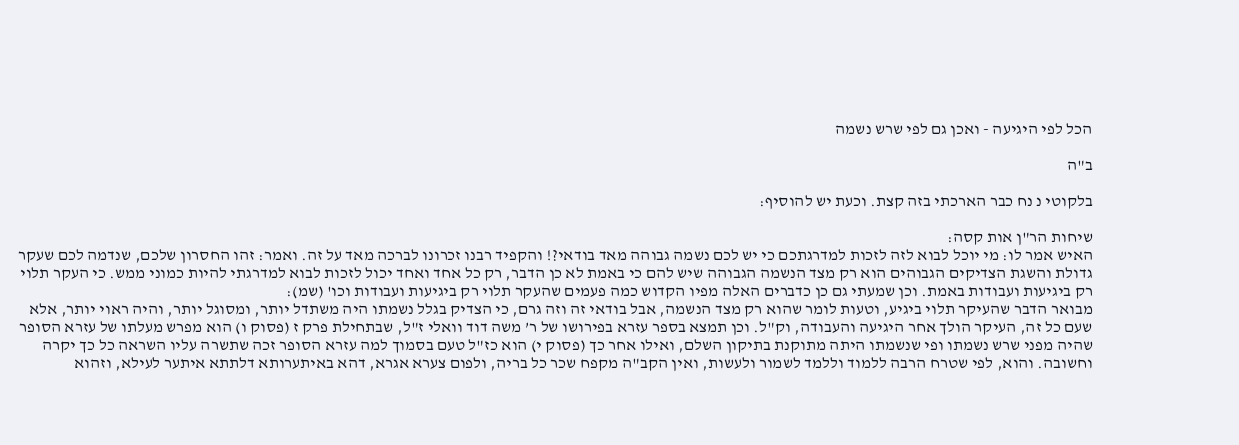הכל לפי היגיעה - ואכן גם לפי שרש נשמה

ב"ה

בלקוטי נ נח כבר הארכתי בזה קצת. וכעת יש להוסיף:

שיחות הר"ן אות קסה:
האיש אמר לו: מי יוכל לבוא לזה לזכות למדרגתכם כי יש לכם נשמה גבוהה מאד בודאי?! והקפיד רבנו זכרונו לברכה מאד על זה. ואמר: זהו החסרון שלכם, שנדמה לכם שעקר גדולת והשגת הצדיקים הגבוהים הוא רק מצד הנשמה הגבוהה שיש להם כי באמת לא כן הדבר, רק כל אחד ואחד יכול לזכות לבוא למדרגתי להיות כמוני ממש. כי העקר תלוי רק ביגיעות ועבודות באמת. וכן שמעתי גם כן כדברים האלה מפיו הקדוש כמה פעמים שהעקר תלוי רק ביגיעות ועבודות וכו' (שמ):
מבואר הדבר שהעיקר תלוי ביגיע, וטעות לומר שהוא רק מצד הנשמה, אבל בודאי זה וזה גרם, כי הצדיק בגלל נשמתו היה משתדל יותר, ומסוגל יותר, והיה ראוי יותר, אלא שעם כל זה, העיקר הולך אחר היגיעה והעבודה, וק"ל. וכן תמצא בספר עזרא בפירושו של ר’ משה דוד וואלי ז"ל, שבתחילת פרק ז (פסוק ו) הוא מפרש מעלתו של עזרא הסופר שהיה מפני שרש נשמתו ופי שנשמתו היתה מתוקנת בתיקון השלם, ואילו אחר כך (פסוק י) הוא כז"ל טעם בסמוך למה עזרא הסופר זכה שתשרה עליו השראה כל כך יקרה וחשובה. והוא, לפי שטרח הרבה ללמוד וללמד לשמור ולעשות, ואין הקב"ה מקפח שכר כל בריה, ולפום צערא אגרא, דהא באיתערותא דלתתא איתער לעילא, וזהוא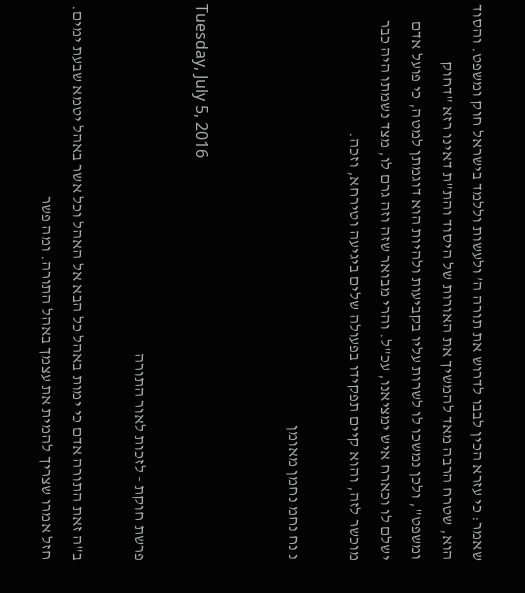שאמר: כי עזרא הכין לבבו לדרוש את תורה ה’ ולעשות וללמד בישראל חוק ומשפט. והסוד הוא, שטרח הרבה מאד להמשיך את האורות של היסוד והת"ת דאינו רזא "דחוק ומשפט", ולכן נמשכו לו לשרות עליו בקביעות ולהיות הוא דוגמתן למטה, כי פועל אדם ישלם לו וכארח איש ימציאנו, עכ"ל. והרי מבואר שזה וזה גרם לו, מצד נשמתו היה כבר מוכשר לזה, והוא קיים תפקידו בפעולה שלים ביגיעה וטירחא, וזכה.

נ נח נחמ נחמן מאומן


Tuesday, July 5, 2016

פרשת חוקת - לזכות לאור התורה

ב"ה זאת התורה אדם כי ימות באהל כל הבא אל האהל וכל אשר באהל יטמא שבעת ימים.
חזל אמרו שצריך להמית את עצמך באהל התורה. ומה פשר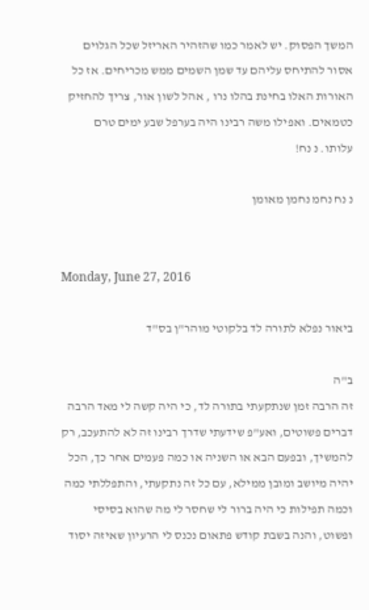המשך הפסוק. יש לאמר כמו שהזהיר האריזל שכל הגלוים אסור להתיחס עליהם עד שמן השמים ממש מכריחים. אז כל האורות האלו בחינת בהלו נרו , אהל לשון אור, צריך להחזיק כטמאים. ואפילו משה רבינו היה בערפל שבע ימים טרם עלותו. נ נח!

נ נח נחמ נחמן מאומן


Monday, June 27, 2016

ביאור נפלא לתורה לד בלקוטי מוהר"ן בס"ד

ב"ה
זה הרבה זמן שנתקעתי בתורה לד, כי היה קשה לי מאד הרבה דברים פשוטים, ואע"פ שידעתי שדרך רבינו זה לא להתעכב, רק להמשיך, ובפעם הבא או השניה או כמה פעמים אחר כך, הכל יהיה מיושב ומובן ממילא, עם כל זה נתקעתי, והתפללתי כמה וכמה תפילות כי היה ברור לי שחסר לי מה שהוא בסיסי ופשוט, והנה בשבת קודש פתאום נכנס לי הרעיון שאיזה יסוד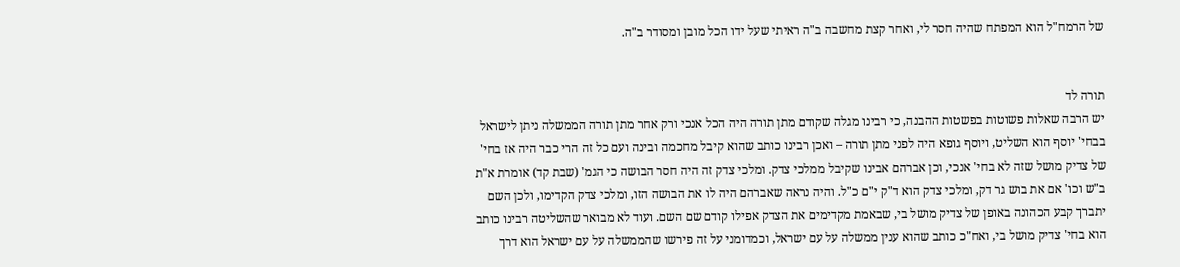של הרמח"ל הוא המפתח שהיה חסר לי, ואחר קצת מחשבה ב"ה ראיתי שעל ידו הכל מובן ומסודר ב"ה.


תורה לד
יש הרבה שאלות פשוטות בפשטות ההבנה, כי רבינו מגלה שקודם מתן תורה היה הכל אנכי ורק אחר מתן תורה הממשלה ניתן לישראל בבחי' יוסף הוא השליט, ויוסף גופא היה לפני מתן תורה – ואכן רבינו כותב שהוא קיבל מחכמה ובינה ועם כל זה הרי כבר היה אז בחי' של צדיק מושל שזה לא בחי' אנכי, וכן אברהם אבינו שקיבל ממלכי צדק. ומלכי צדק זה היה חסר הבושה כי הגמ' (שבת קד) אומרת א"ת ב"ש וכו' אם את בוש גר דק, ומלכי צדק הוא ד"ק י"ם כ"ל. והיה נראה שאברהם היה לו את הבושה הזו, ומלכי צדק הקדימו, ולכן השם יתברך קבע הכהונה באופן של צדיק מושל בי, שבאמת מקדימים את הצדק אפילו קודם שם השם. ועוד לא מבואר שהשליטה רבינו כותב הוא בחי' צדיק מושל בי, ואח"כ כותב שהוא ענין ממשלה על עם ישראל, וכמדומני על זה פירשו שהממשלה על עם ישראל הוא דרך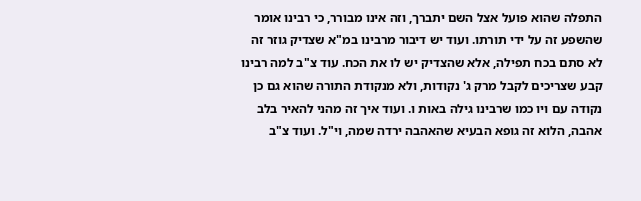התפלה שהוא פועל אצל השם יתברך, וזה אינו מבורר, כי רבינו אומר שהשפע זה על ידי תורתו. ועוד יש דיבור מרבינו במ"א שצדיק גוזר זה לא סתם בכח תפילה, אלא שהצדיק יש לו את הכח. עוד צ"ב למה רבינו קבע שצריכים לקבל מרק ג' נקודות, ולא מנקודת התורה שהוא גם כן נקודה עם ויו כמו שרבינו גילה באות ו. ועוד איך זה מהני להאיר בלב אהבה, הלוא זה גופא הבעיא שהאהבה ירדה שמה, וי"ל. ועוד צ"ב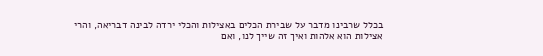בכלל שרבינו מדבר על שבירת הכלים באצילות והכלי ירדה לבינה דבריאה, והרי אצילות הוא אלהות ואיך זה שייך לנו, ואם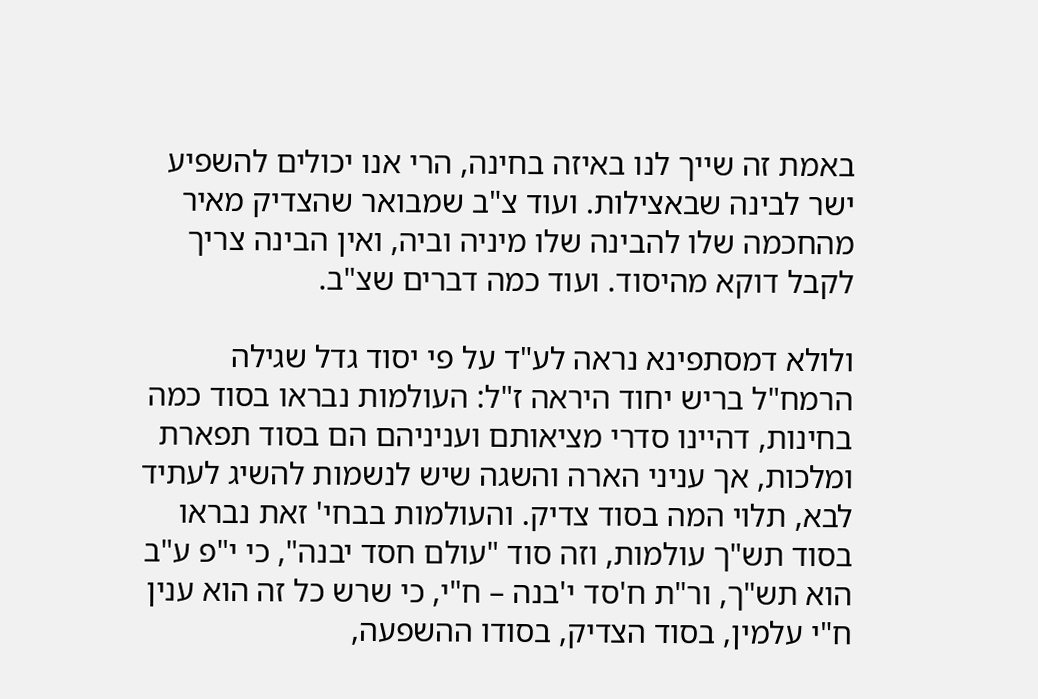באמת זה שייך לנו באיזה בחינה, הרי אנו יכולים להשפיע ישר לבינה שבאצילות. ועוד צ"ב שמבואר שהצדיק מאיר מהחכמה שלו להבינה שלו מיניה וביה, ואין הבינה צריך לקבל דוקא מהיסוד. ועוד כמה דברים שצ"ב.

ולולא דמסתפינא נראה לע"ד על פי יסוד גדל שגילה הרמח"ל בריש יחוד היראה ז"ל: העולמות נבראו בסוד כמה בחינות, דהיינו סדרי מציאותם ועניניהם הם בסוד תפארת ומלכות, אך עניני הארה והשגה שיש לנשמות להשיג לעתיד לבא, תלוי המה בסוד צדיק. והעולמות בבחי' זאת נבראו בסוד תש"ך עולמות, וזה סוד "עולם חסד יבנה", כי י"פ ע"ב הוא תש"ך, ור"ת ח'סד י'בנה – ח"י, כי שרש כל זה הוא ענין ח"י עלמין, בסוד הצדיק, בסודו ההשפעה,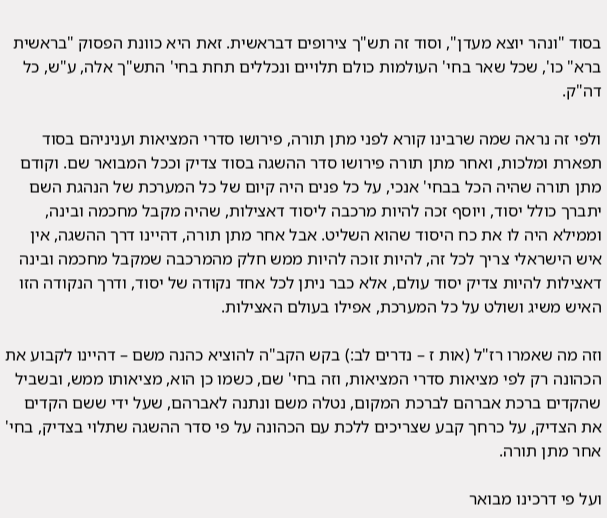בסוד "ונהר יוצא מעדן", וסוד זה תש"ך צירופים דבראשית. זאת היא כוונת הפסוק "בראשית ברא" כו', שכל שאר בחי' העולמות כולם תלויים ונכללים תחת בחי' התש"ך אלה, ע"ש, כל דה"ק.

ולפי זה נראה שמה שרבינו קורא לפני מתן תורה, פירושו סדרי המציאות ועניניהם בסוד תפארת ומלכות, ואחר מתן תורה פירושו סדר ההשגה בסוד צדיק וככל המבואר שם. וקודם מתן תורה שהיה הכל בבחי' אנכי, על כל פנים היה קיום של כל המערכת של הנהגת השם יתברך כולל יסוד, ויוסף זכה להיות מרכבה ליסוד דאצילות, שהיה מקבל מחכמה ובינה, וממילא היה לו את כח היסוד שהוא השליט. אבל אחר מתן תורה, דהיינו דרך ההשגה, אין איש הישראלי צריך לכל זה, להיות זוכה להיות ממש חלק מהמרכבה שמקבל מחכמה ובינה דאצילות להיות צדיק יסוד עולם, אלא כבר ניתן לכל אחד נקודה של יסוד, ודרך הנקודה הזו האיש משיג ושולט על כל המערכת, אפילו בעולם האצילות.

וזה מה שאמרו רז"ל (אות ז – נדרים לב:) בקש הקב"ה להוציא כהנה משם – דהיינו לקבוע את הכהונה רק לפי מציאות סדרי המציאות, וזה בחי' שם, כשמו כן הוא, מציאותו ממש, ובשביל שהקדים ברכת אברהם לברכת המקום, נטלה משם ונתנה לאברהם, שעל ידי ששם הקדים את הצדיק, על כרחך קבע שצריכים ללכת עם הכהונה על פי סדר ההשגה שתלוי בצדיק, בחי' אחר מתן תורה.

ועל פי דרכינו מבואר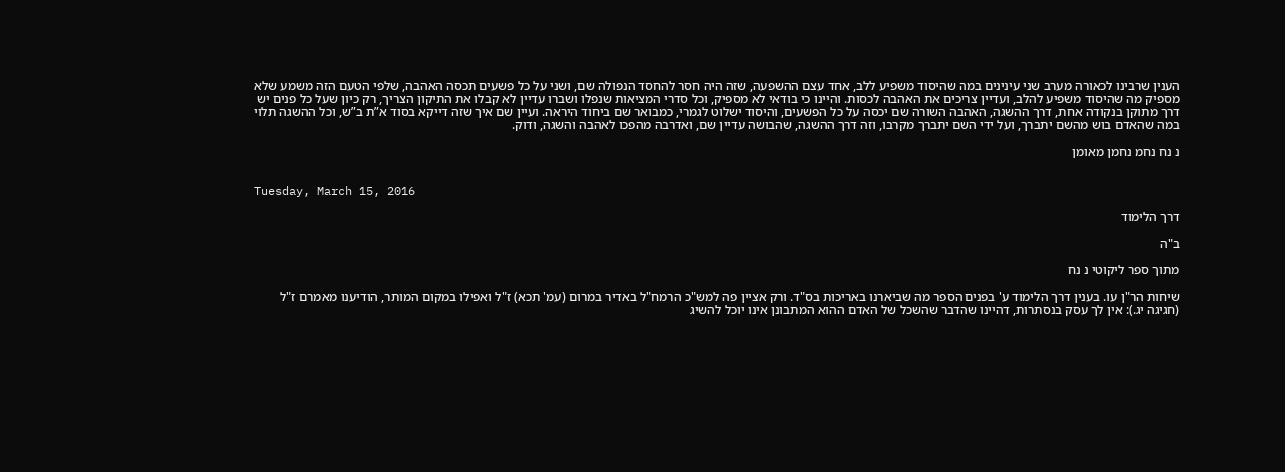הענין שרבינו לכאורה מערב שני עינינים במה שהיסוד משפיע ללב, אחד עצם ההשפעה, שזה היה חסר להחסד הנפולה שם, ושני על כל פשעים תכסה האהבה, שלפי הטעם הזה משמע שלא מספיק מה שהיסוד משפיע להלב, ועדיין צריכים את האהבה לכסות. והיינו כי בודאי לא מספיק, וכל סדרי המציאות שנפלו ושברו עדיין לא קבלו את התיקון הצריך, רק כיון שעל כל פנים יש דרך מתוקן בנקודה אחת, דרך ההשגה, האהבה השורה שם יכסה על כל הפשעים, והיסוד ישלוט לגמרי, כמבואר שם ביחוד היראה. ועיין שם איך שזה דייקא בסוד א”ת ב”ש, וכל ההשגה תלוי במה שהאדם בוש מהשם יתברך, ועל ידי השם יתברך מקרבו, וזה דרך ההשגה, שהבושה עדיין שם, ואדרבה מהפכו לאהבה והשגה, ודוק.

נ נח נחמ נחמן מאומן


Tuesday, March 15, 2016

דרך הלימוד

ב"ה

מתוך ספר ליקוטי נ נח

שיחות הר"ן עו. בענין דרך הלימוד ע' בפנים הספר מה שביארנו באריכות בס"ד. ורק אציין פה למש"כ הרמח"ל באדיר במרום (עמ' תכא) ז"ל ואפילו במקום המותר, הודיענו מאמרם ז"ל (חגיגה יג.): אין לך עסק בנסתרות, דהיינו שהדבר שהשכל של האדם ההוא המתבונן אינו יוכל להשיג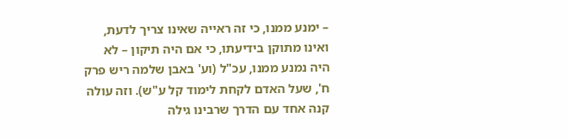– ימנע ממנו, כי זה ראייה שאינו צריך לדעת, ואינו מתוקן בידיעתו, כי אם היה תיקון – לא היה נמנע ממנו, עכ"ל (וע' באבן שלמה ריש פרק ח', שעל האדם לקחת לימוד קל ע"ש). וזה עולה קנה אחד עם הדרך שרבינו גילה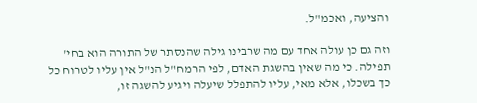והציעה, ואכמ"ל.

וזה גם כן עולה אחד עם מה שרבינו גילה שהנסתר של התורה הוא בחי' תפילה. כי מה שאין בהשגת האדם, לפי הרמח"ל הנ"ל אין עליו לטרוח כל כך בשכלו, אלא מאי, עליו להתפלל שיעלה ויגיע להשגה זו,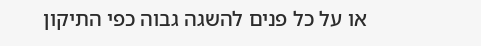או על כל פנים להשגה גבוה כפי התיקון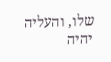שלו, והעליה יהיה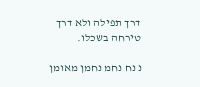דרך תפילה ולא דרך טירחה בשכלו.

נ נח נחמ נחמן מאומן